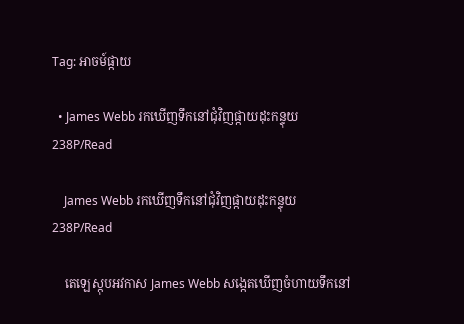Tag: អាចម៍ផ្កាយ

  • James Webb រកឃើញទឹកនៅជុំវិញផ្កាយដុះកន្ទុយ 238P/Read

    James Webb រកឃើញទឹកនៅជុំវិញផ្កាយដុះកន្ទុយ 238P/Read

    តេឡេស្កុបអវកាស James Webb សង្កេតឃើញចំហាយទឹកនៅ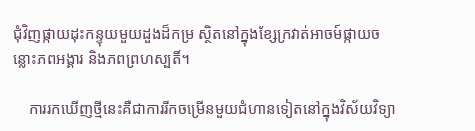ជុំវិញផ្កាយដុះកន្ទុយមួយដួងដ៏កម្រ ស្ថិតនៅក្នុងខ្សែក្រវាត់អាចម៍ផ្កាយចន្លោះភពអង្គារ និងភពព្រហស្បតិ៍។

    ការរកឃើញថ្មីនេះគឺជាការរីកចម្រើនមួយជំហានទៀតនៅក្នុងវិស័យវិទ្យា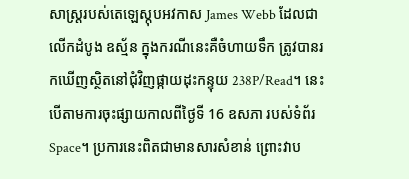សាស្ត្ររបស់តេឡេស្កុបអវកាស James Webb ដែលជាលើកដំបូង ឧស្ម័ន ក្នុងករណីនេះគឺចំហាយទឹក ត្រូវបានរកឃើញស្ថិតនៅជុំវិញផ្កាយដុះកន្ទុយ 238P/Read។ នេះបើតាមការចុះផ្សាយកាលពីថ្ងៃទី 16 ឧសភា របស់ទំព័រ Space។ ប្រការនេះពិតជាមានសារសំខាន់ ព្រោះវាប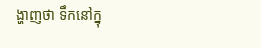ង្ហាញថា ទឹកនៅក្នុ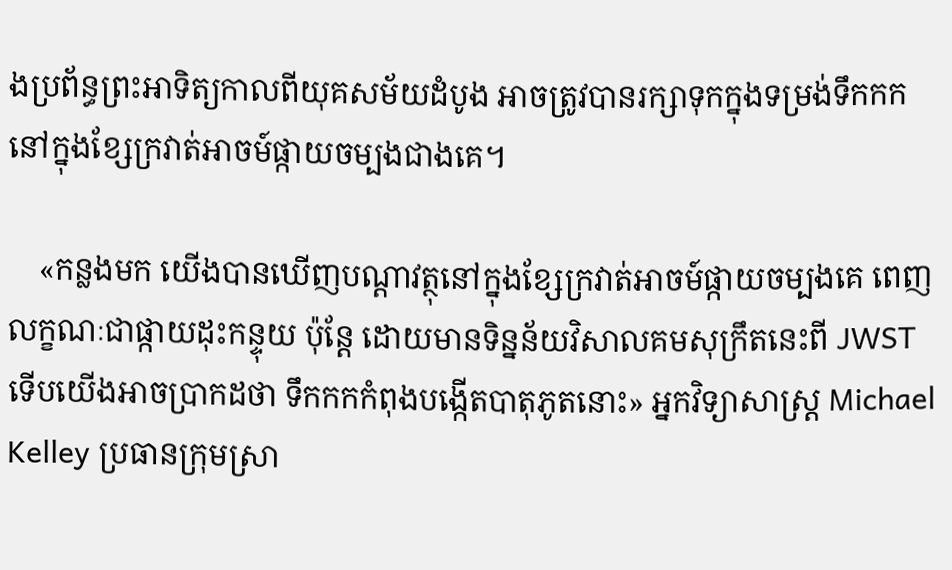ងប្រព័ន្ធព្រះអាទិត្យកាលពីយុគសម័យដំបូង អាចត្រូវបានរក្សាទុកក្នុងទម្រង់ទឹកកកនៅក្នុងខ្សែក្រវាត់អាចម៍ផ្កាយចម្បងជាងគេ។

    «កន្លងមក យើងបានឃើញបណ្ដាវត្ថុនៅក្នុងខ្សែក្រវាត់អាចម៍ផ្កាយចម្បងគេ ពេញលក្ខណៈជាផ្កាយដុះកន្ទុយ ប៉ុន្តែ ដោយមានទិន្នន័យវិសាលគមសុក្រឹតនេះពី JWST ទើបយើងអាចប្រាកដថា ទឹកកកកំពុងបង្កើតបាតុភូតនោះ» អ្នកវិទ្យាសាស្ត្រ Michael Kelley ប្រធានក្រុមស្រា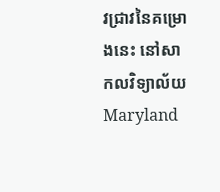វជ្រាវនៃគម្រោងនេះ នៅសាកលវិទ្យាល័យ Maryland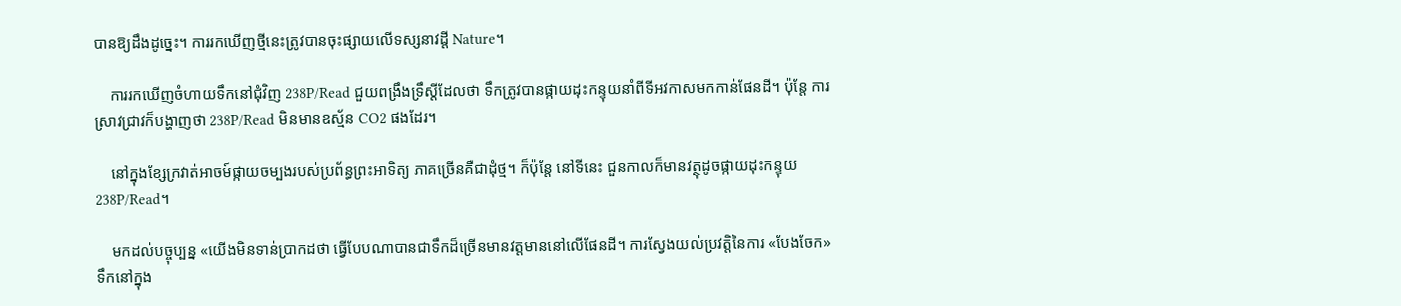បានឱ្យដឹងដូច្នេះ។ ការរកឃើញថ្មីនេះត្រូវបានចុះផ្សាយលើទស្សនាវដ្ដី Nature។

    ការរកឃើញចំហាយទឹកនៅជុំវិញ 238P/Read ជួយពង្រឹងទ្រឹស្ដីដែលថា ទឹកត្រូវបានផ្កាយដុះកន្ទុយនាំពីទីអវកាសមកកាន់ផែនដី។ ប៉ុន្តែ ការស្រាវជ្រាវក៏បង្ហាញថា 238P/Read មិនមានឧស្ម័ន CO2 ផងដែរ។

    នៅក្នុងខ្សែក្រវាត់អាចម៍ផ្កាយចម្បងរបស់ប្រព័ន្ធព្រះអាទិត្យ ភាគច្រើនគឺជាដុំថ្ម។ ក៏ប៉ុន្តែ នៅទីនេះ ជួនកាលក៏មានវត្ថុដូចផ្កាយដុះកន្ទុយ 238P/Read។

    មកដល់បច្ចុប្បន្ន «យើងមិនទាន់ប្រាកដថា ធ្វើបែបណាបានជាទឹកដ៏ច្រើនមានវត្តមាននៅលើផែនដី។ ការស្វែងយល់ប្រវត្តិនៃការ «បែងចែក» ទឹកនៅក្នុង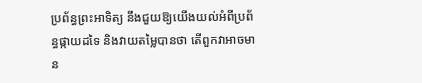ប្រព័ន្ធព្រះអាទិត្យ នឹងជួយឱ្យយើងយល់អំពីប្រព័ន្ធផ្កាយដទៃ និងវាយតម្លៃបានថា តើពួកវាអាចមាន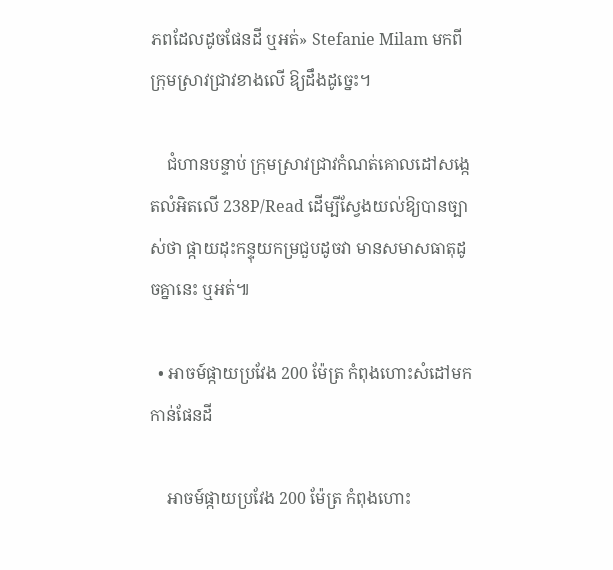ភពដែលដូចផែនដី ឬអត់» Stefanie Milam មកពីក្រុមស្រាវជ្រាវខាងលើ ឱ្យដឹងដូច្នេះ។

    ជំហានបន្ទាប់ ក្រុមស្រាវជ្រាវកំណត់គោលដៅសង្កេតលំអិតលើ 238P/Read ដើម្បីស្វែងយល់ឱ្យបានច្បាស់ថា ផ្កាយដុះកន្ទុយកម្រជួបដូចវា មានសមាសធាតុដូចគ្នានេះ ឬអត់៕

  • អាចម៍ផ្កាយប្រវែង 200 ម៉ែត្រ កំពុងហោះសំដៅមកកាន់ផែនដី

    អាចម៍ផ្កាយប្រវែង 200 ម៉ែត្រ កំពុងហោះ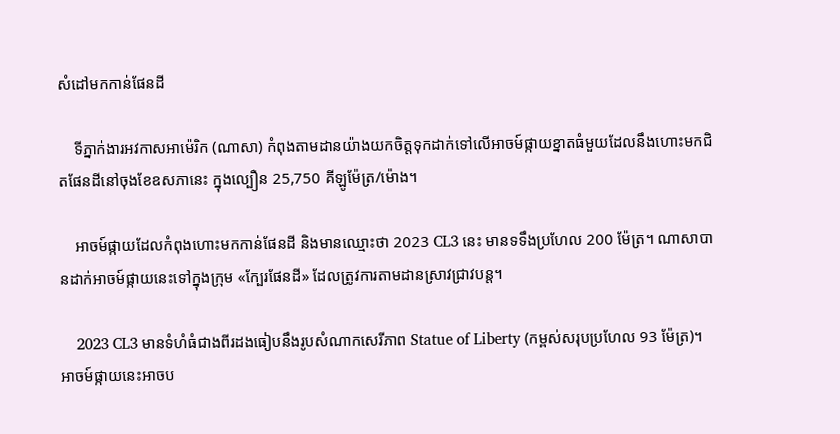សំដៅមកកាន់ផែនដី

    ទីភ្នាក់ងារអវកាសអាម៉េរិក (ណាសា) កំពុងតាមដានយ៉ាងយកចិត្តទុកដាក់ទៅលើអាចម៍ផ្កាយខ្នាតធំមួយដែលនឹងហោះមកជិតផែនដីនៅចុងខែឧសភានេះ ក្នុងល្បឿន 25,750 គីឡូម៉ែត្រ/ម៉ោង។

    អាចម៍ផ្កាយដែលកំពុងហោះមកកាន់ផែនដី និងមានឈ្មោះថា 2023 CL3 នេះ មានទទឹងប្រហែល 200 ម៉ែត្រ។ ណាសាបានដាក់អាចម៍ផ្កាយនេះទៅក្នុងក្រុម «ក្បែរផែនដី» ដែលត្រូវការតាមដានស្រាវជ្រាវបន្ត។

    2023 CL3 មានទំហំធំជាងពីរដងធៀបនឹងរូបសំណាកសេរីភាព Statue of Liberty (កម្ពស់សរុបប្រហែល 93 ម៉ែត្រ)។ អាចម៍ផ្កាយនេះអាចប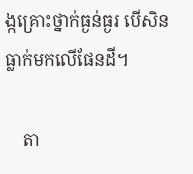ង្កគ្រោះថ្នាក់ធ្ងន់ធ្ងរ បើសិនធ្លាក់មកលើផែនដី។

    តា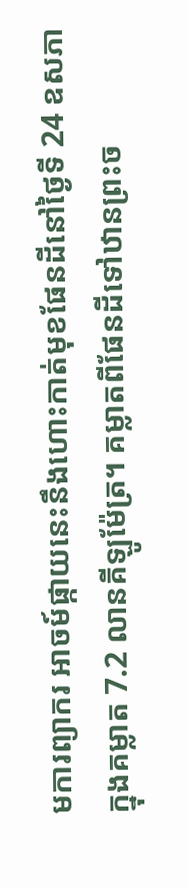មការព្យាករ អាចម៍ផ្កាយនេះនឹងហោះកាត់មុខផែនដីនៅថ្ងៃទី 24 ឧសភា ក្នុងគម្លាត 7.2 លានគីឡូម៉ែត្រ។ គម្លាតពីផែនដីទៅឋានព្រះច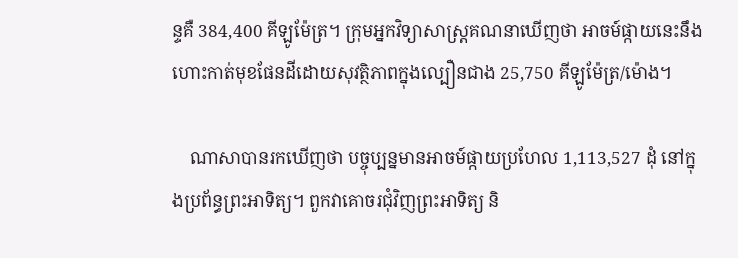ន្ទគឺ 384,400 គីឡូម៉ែត្រ។ ក្រុមអ្នកវិទ្យាសាស្ត្រគណនាឃើញថា អាចម៍ផ្កាយនេះនឹងហោះកាត់មុខផែនដីដោយសុវត្ថិភាពក្នុងល្បឿនជាង 25,750 គីឡូម៉ែត្រ/ម៉ោង។

    ណាសាបានរកឃើញថា បច្ចុប្បន្នមានអាចម៍ផ្កាយប្រហែល 1,113,527 ដុំ នៅក្នុងប្រព័ន្ធព្រះអាទិត្យ។ ពួកវាគោចរជុំវិញព្រះអាទិត្យ និ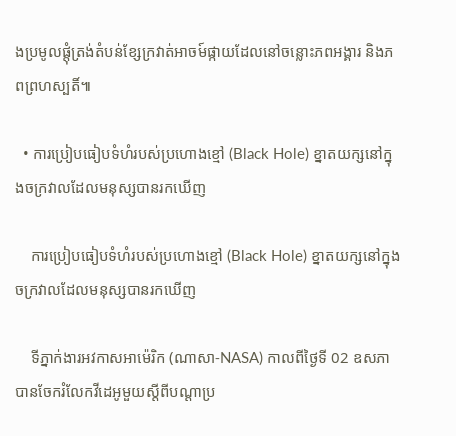ងប្រមូលផ្ដុំត្រង់តំបន់ខ្សែក្រវាត់អាចម៍ផ្កាយដែលនៅចន្លោះភពអង្គារ និងភពព្រហស្បតិ៍៕

  • ការប្រៀបធៀបទំហំរបស់ប្រហោងខ្មៅ (Black Hole) ខ្នាតយក្សនៅក្នុងចក្រវាលដែលមនុស្សបានរកឃើញ

    ការប្រៀបធៀបទំហំរបស់ប្រហោងខ្មៅ (Black Hole) ខ្នាតយក្សនៅក្នុងចក្រវាលដែលមនុស្សបានរកឃើញ

    ទីភ្នាក់ងារអវកាសអាម៉េរិក (ណាសា-NASA) កាលពីថ្ងៃទី 02 ឧសភា បានចែករំលែកវីដេអូមួយស្ដីពីបណ្ដាប្រ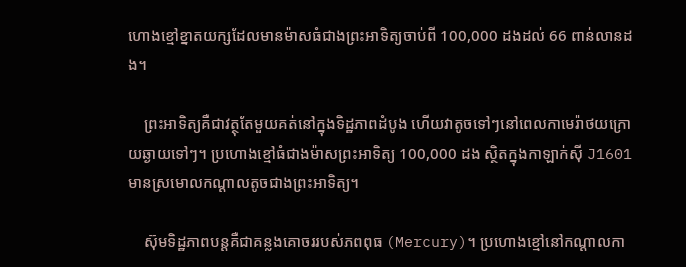ហោងខ្មៅខ្នាតយក្សដែលមានម៉ាសធំជាងព្រះអាទិត្យចាប់ពី 100,000 ដងដល់ 66 ពាន់លានដង។

    ព្រះអាទិត្យគឺជាវត្ថុតែមួយគត់នៅក្នុងទិដ្ឋភាពដំបូង ហើយវាតូចទៅៗនៅពេលកាមេរ៉ាថយក្រោយឆ្ងាយទៅៗ។ ប្រហោងខ្មៅធំជាងម៉ាសព្រះអាទិត្យ 100,000 ដង ស្ថិតក្នុងកាឡាក់ស៊ី J1601 មានស្រមោលកណ្ដាលតូចជាងព្រះអាទិត្យ។

    ស៊ុមទិដ្ឋភាពបន្តគឺជាគន្លងគោចររបស់ភពពុធ (Mercury)។ ប្រហោងខ្មៅនៅកណ្ដាលកា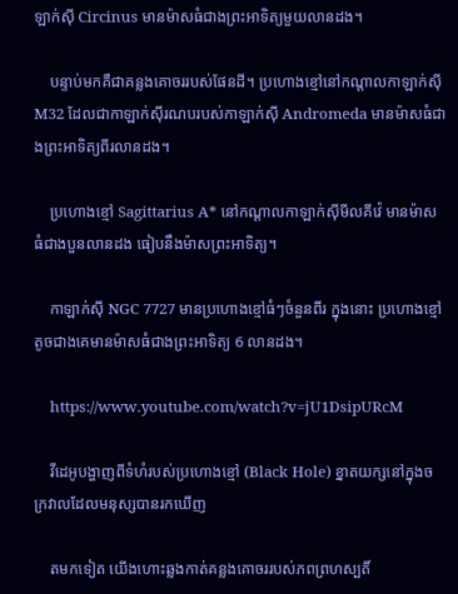ឡាក់ស៊ី Circinus មានម៉ាសធំជាងព្រះអាទិត្យមួយលានដង។

    បន្ទាប់មកគឺជាគន្លងគោចររបស់ផែនដី។ ប្រហោងខ្មៅនៅកណ្ដាលកាឡាក់ស៊ី M32 ដែលជាកាឡាក់ស៊ីរណបរបស់កាឡាក់ស៊ី Andromeda មានម៉ាសធំជាងព្រះអាទិត្យពីរលានដង។

    ប្រហោងខ្មៅ Sagittarius A* នៅកណ្ដាលកាឡាក់ស៊ីមីលគីវ៉េ មានម៉ាសធំជាងបួនលានដង ធៀបនឹងម៉ាសព្រះអាទិត្យ។

    កាឡាក់ស៊ី NGC 7727 មានប្រហោងខ្មៅធំៗចំនួនពីរ ក្នុងនោះ ប្រហោងខ្មៅតូចជាងគេមានម៉ាសធំជាងព្រះអាទិត្យ 6 លានដង។

    https://www.youtube.com/watch?v=jU1DsipURcM

    វីដេអូបង្ហាញពីទំហំរបស់ប្រហោងខ្មៅ (Black Hole) ខ្នាតយក្សនៅក្នុងចក្រវាលដែលមនុស្សបានរកឃើញ

    តមកទៀត យើងហោះឆ្លងកាត់គន្លងគោចររបស់ភពព្រហស្បតិ៍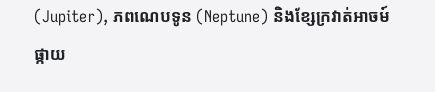(Jupiter), ភពណេបទូន (Neptune) និងខ្សែក្រវាត់អាចម៍ផ្កាយ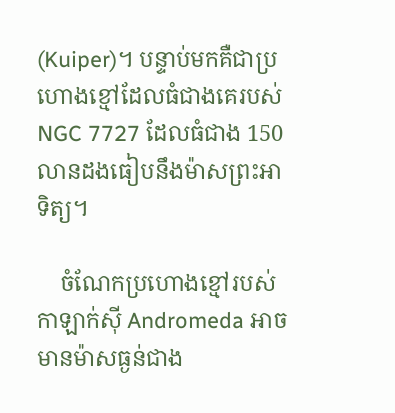(Kuiper)។ បន្ទាប់មកគឺជាប្រហោងខ្មៅដែលធំជាងគេរបស់ NGC 7727 ដែលធំជាង 150 លានដងធៀបនឹងម៉ាសព្រះអាទិត្យ។

    ចំណែកប្រហោងខ្មៅរបស់កាឡាក់ស៊ី Andromeda អាចមានម៉ាសធ្ងន់ជាង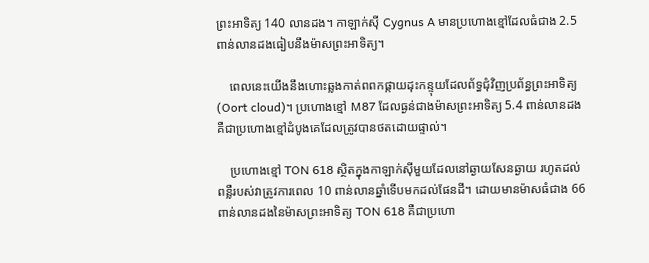ព្រះអាទិត្យ 140 លានដង។ កាឡាក់ស៊ី Cygnus A មានប្រហោងខ្មៅដែលធំជាង 2.5 ពាន់លានដងធៀបនឹងម៉ាសព្រះអាទិត្យ។

    ពេលនេះយើងនឹងហោះឆ្លងកាត់ពពកផ្កាយដុះកន្ទុយដែលព័ទ្ធជុំវិញប្រព័ន្ធព្រះអាទិត្យ (Oort cloud)។ ប្រហោងខ្មៅ M87 ដែលធ្ងន់ជាងម៉ាសព្រះអាទិត្យ 5.4 ពាន់លានដងគឺជាប្រហោងខ្មៅដំបូងគេដែលត្រូវបានថតដោយផ្ទាល់។

    ប្រហោងខ្មៅ TON 618 ស្ថិតក្នុងកាឡាក់ស៊ីមួយដែលនៅឆ្ងាយសែនឆ្ងាយ រហូតដល់ពន្លឺរបស់វាត្រូវការពេល 10 ពាន់លានឆ្នាំទើបមកដល់ផែនដី។ ដោយមានម៉ាសធំជាង 66 ពាន់លានដងនៃម៉ាសព្រះអាទិត្យ TON 618 គឺជាប្រហោ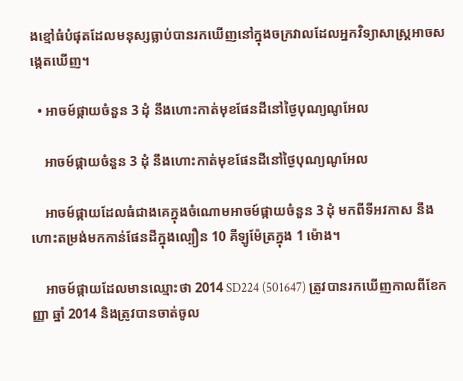ងខ្មៅធំបំផុតដែលមនុស្សធ្លាប់បានរកឃើញនៅក្នុងចក្រវាលដែលអ្នកវិទ្យាសាស្ត្រអាចសង្កេតឃើញ។

  • អាចម៍ផ្កាយចំនួន 3 ដុំ នឹងហោះកាត់មុខផែនដីនៅថ្ងៃបុណ្យណូអែល

    អាចម៍ផ្កាយចំនួន 3 ដុំ នឹងហោះកាត់មុខផែនដីនៅថ្ងៃបុណ្យណូអែល

    អាចម៍ផ្កាយដែលធំជាងគេក្នុងចំណោមអាចម៍ផ្កាយចំនួន 3 ដុំ មកពីទីអវកាស នឹងហោះតម្រង់មកកាន់ផែនដីក្នុងល្បឿន 10 គីឡូម៉ែត្រក្នុង 1 ម៉ោង។

    អាចម៍ផ្កាយដែលមានឈ្មោះថា 2014 SD224 (501647) ត្រូវបានរកឃើញកាលពីខែកញ្ញា ឆ្នាំ 2014 និងត្រូវបានចាត់ចូល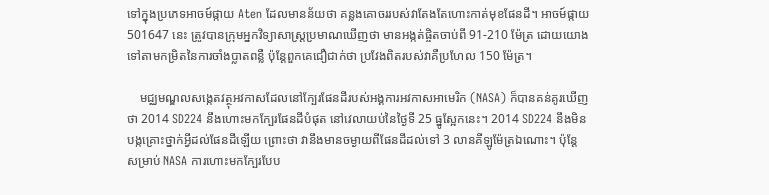ទៅក្នុងប្រភេទអាចម៍ផ្កាយ Aten ដែលមានន័យថា គន្លងគោចររបស់វាតែងតែហោះកាត់មុខផែនដី។ អាចម៍ផ្កាយ 501647 នេះ ត្រូវបានក្រុមអ្នកវិទ្យាសាស្ត្រប្រមាណឃើញថា មានអង្កត់ផ្ចិតចាប់ពី 91-210 ម៉ែត្រ ដោយយោងទៅតាមកម្រិតនៃការចាំងប្លាតពន្លឺ ប៉ុន្តែពួកគេជឿជាក់ថា ប្រវែងពិតរបស់វាគឺប្រហែល 150 ម៉ែត្រ។

    មជ្ឈមណ្ឌលសង្កេតវត្ថុអវកាសដែលនៅក្បែរផែនដីរបស់អង្គការអវកាសអាមេរិក (NASA) ក៏បានគន់គូរឃើញថា 2014 SD224 នឹងហោះមកក្បែរផែនដីបំផុត នៅវេលាយប់នៃថ្ងៃទី 25 ធ្នូស្អែកនេះ។ 2014 SD224 នឹងមិនបង្កគ្រោះថ្នាក់អ្វីដល់ផែនដីឡើយ ព្រោះថា វានឹងមានចម្ងាយពីផែនដីដល់ទៅ 3 លានគីឡូម៉ែត្រឯណោះ។ ប៉ុន្តែ សម្រាប់ NASA ការហោះមកក្បែរបែប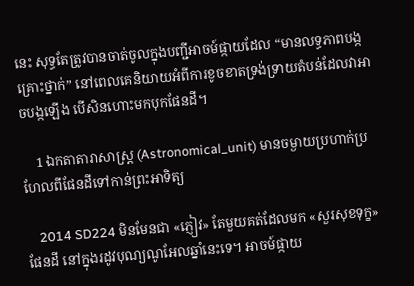នេះ សុទ្ធតែត្រូវបានចាត់ចូលក្នុងបញ្ជីអាចម៍ផ្កាយដែល “មានលទ្ធភាពបង្កគ្រោះថ្នាក់” នៅពេលគេនិយាយអំពីការខូចខាតទ្រង់ទ្រាយតំបន់ដែលវាអាចបង្កឡើង បើសិនហោះមកបុកផែនដី។

    1 ឯកតាតារាសាស្ត្រ (Astronomical_unit) មានចម្ងាយប្រហាក់ប្រហែលពីផែនដីទៅកាន់ព្រះអាទិត្យ

    2014 SD224 មិនមែនជា «ភ្ញៀវ» តែមួយគត់ដែលមក «សួរសុខទុក្ខ» ផែនដី នៅក្នុងរដូវបុណ្យណូអែលឆ្នាំនេះទេ។ អាចម៍ផ្កាយ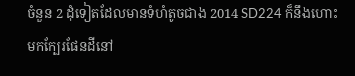ចំនួន 2 ដុំទៀតដែលមានទំហំតូចជាង 2014 SD224 ក៏នឹងហោះមកក្បែរផែនដីនៅ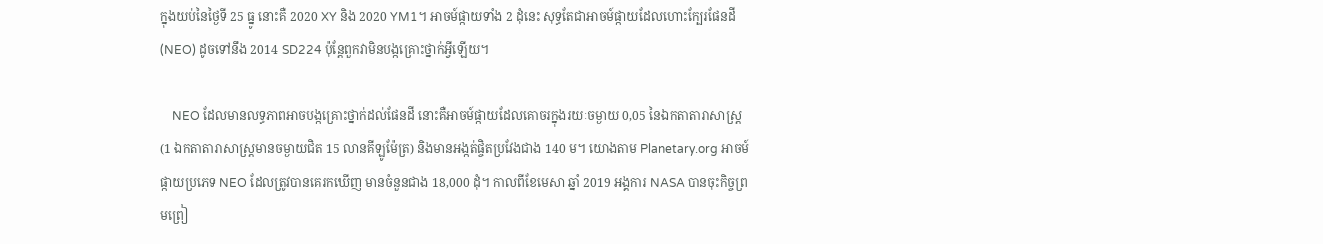ក្នុងយប់នៃថ្ងៃទី 25 ធ្នូ នោះគឺ 2020 XY និង 2020 YM1។ អាចម៍ផ្កាយទាំង 2 ដុំនេះ សុទ្ធតែជាអាចម៍ផ្កាយដែលហោះក្បែរផែនដី (NEO) ដូចទៅនឹង 2014 SD224 ប៉ុន្តែពួកវាមិនបង្កគ្រោះថ្នាក់អ្វីឡើយ។

    NEO ដែលមានលទ្ធភាពអាចបង្កគ្រោះថ្នាក់ដល់ផែនដី នោះគឺអាចម៍ផ្កាយដែលគោចរក្នុងរយៈចម្ងាយ 0,05 នៃឯកតាតារាសាស្ត្រ (1 ឯកតាតារាសាស្ត្រមានចម្ងាយជិត 15 លានគីឡូម៉ែត្រ) និងមានអង្កត់ផ្ចិតប្រវែងជាង 140 ម។ យោងតាម Planetary.org អាចម៍ផ្កាយប្រភេទ NEO ដែលត្រូវបានគេរកឃើញ មានចំនួនជាង 18,000 ដុំ។ កាលពីខែមេសា ឆ្នាំ 2019 អង្គការ NASA បានចុះកិច្ចព្រមព្រៀ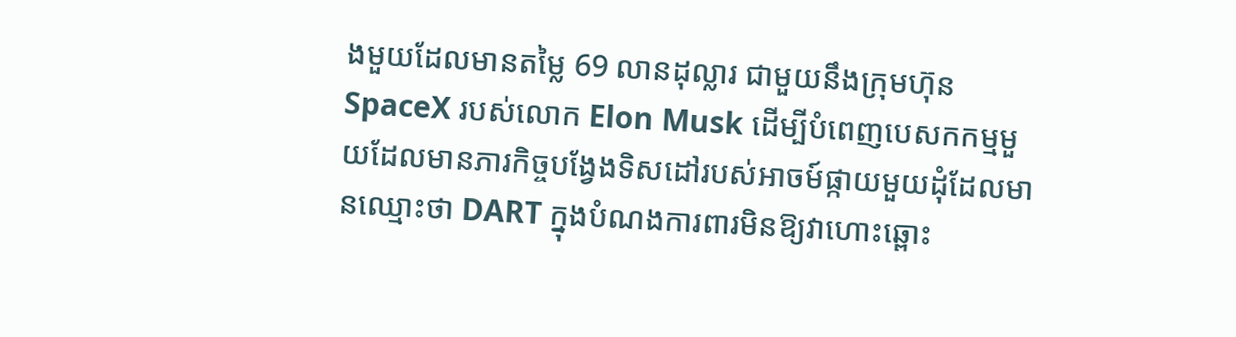ងមួយដែលមានតម្លៃ 69 លានដុល្លារ ជាមួយនឹងក្រុមហ៊ុន SpaceX របស់លោក Elon Musk ដើម្បីបំពេញបេសកកម្មមួយដែលមានភារកិច្ចបង្វែងទិសដៅរបស់អាចម៍ផ្កាយមួយដុំដែលមានឈ្មោះថា DART ក្នុងបំណងការពារមិនឱ្យវាហោះឆ្ពោះ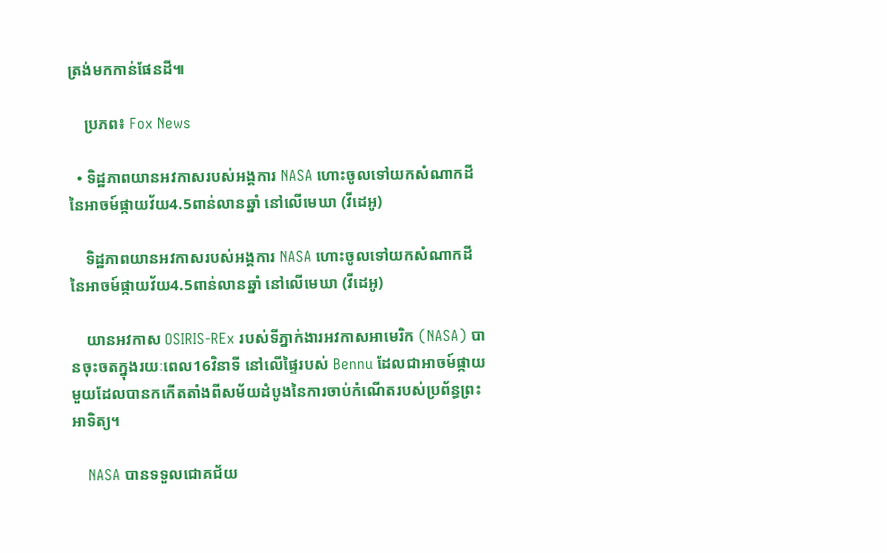ត្រង់មកកាន់ផែនដី៕

    ប្រភព៖ Fox News

  • ទិដ្ឋភាពយានអវកាសរបស់អង្គការ NASA ហោះចូលទៅយកសំណាកដីនៃអាចម៍ផ្កាយវ័យ4.5ពាន់លានឆ្នាំ នៅលើមេឃា (វីដេអូ)

    ទិដ្ឋភាពយានអវកាសរបស់អង្គការ NASA ហោះចូលទៅយកសំណាកដីនៃអាចម៍ផ្កាយវ័យ4.5ពាន់លានឆ្នាំ នៅលើមេឃា (វីដេអូ)

    យានអវកាស OSIRIS-REx របស់ទីភ្នាក់ងារអវកាសអាមេរិក (NASA) បានចុះចតក្នុងរយៈពេល16វិនាទី នៅលើផ្ទៃរបស់ Bennu ដែលជាអាចម៍ផ្កាយមួយដែលបានកកើតតាំងពីសម័យដំបូងនៃការចាប់កំណើតរបស់ប្រព័ន្ធព្រះអាទិត្យ។

    NASA បានទទួលជោគជ័យ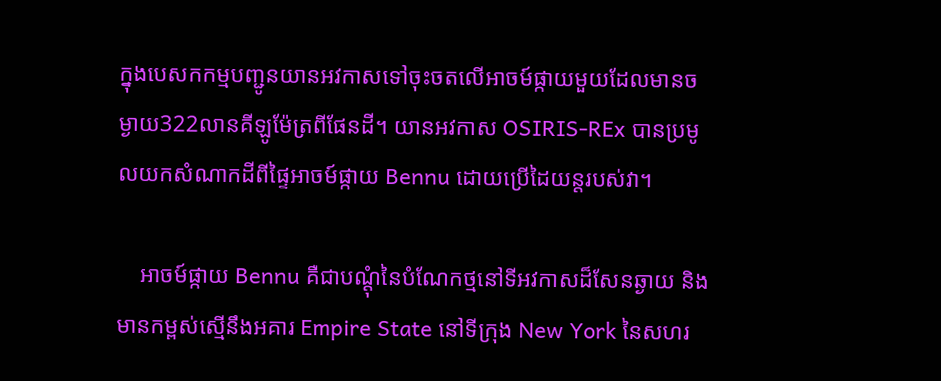ក្នុងបេសកកម្មបញ្ជូនយានអវកាសទៅចុះចតលើអាចម៍ផ្កាយមួយដែលមានចម្ងាយ322លានគីឡូម៉ែត្រពីផែនដី។ យានអវកាស OSIRIS-REx បានប្រមូលយកសំណាកដីពីផ្ទៃអាចម៍ផ្កាយ Bennu ដោយប្រើដៃយន្តរបស់វា។

    អាចម៍ផ្កាយ Bennu គឺជាបណ្ដុំនៃបំណែកថ្មនៅទីអវកាសដ៏សែនឆ្ងាយ និងមានកម្ពស់ស្មើនឹងអគារ Empire State នៅទីក្រុង New York នៃសហរ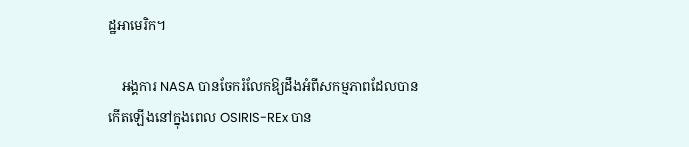ដ្ឋអាមេរិក។

    អង្គការ NASA បានចែករំលែកឱ្យដឹងអំពីសកម្មភាពដែលបានកើតឡើងនៅក្នុងពេល OSIRIS-REx បាន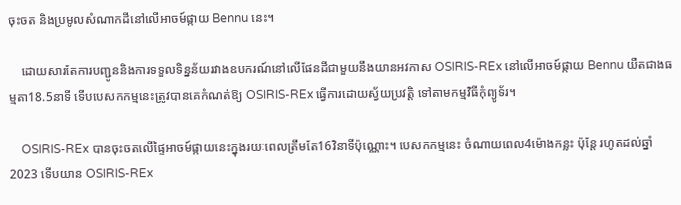ចុះចត និងប្រមូលសំណាកដីនៅលើអាចម៍ផ្កាយ Bennu នេះ។

    ដោយសារតែការបញ្ជូននិងការទទួលទិន្នន័យរវាងឧបករណ៍នៅលើផែនដីជាមួយនឹងយានអវកាស OSIRIS-REx នៅលើអាចម៍ផ្កាយ Bennu យឺតជាងធម្មតា18.5នាទី ទើបបេសកកម្មនេះត្រូវបានគេកំណត់ឱ្យ OSIRIS-REx ធ្វើការដោយស្វ័យប្រវត្តិ ទៅតាមកម្មវិធីកុំព្យូទ័រ។

    OSIRIS-REx បានចុះចតលើផ្ទៃអាចម៍ផ្កាយនេះក្នុងរយៈពេលត្រឹមតែ16វិនាទីប៉ុណ្ណោះ។ បេសកកម្មនេះ ចំណាយពេល4ម៉ោងកន្លះ ប៉ុន្តែ រហូតដល់ឆ្នាំ2023 ទើបយាន OSIRIS-REx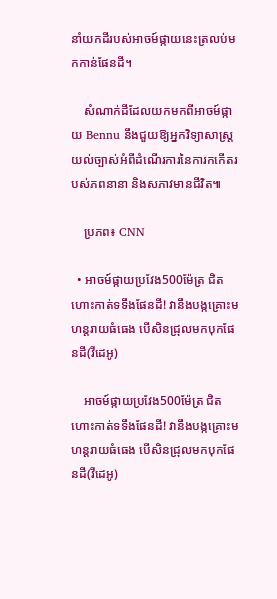នាំយកដីរបស់អាចម៍ផ្កាយនេះត្រលប់មកកាន់ផែនដី។

    សំណាក់ដីដែលយកមកពីអាចម៍ផ្កាយ Bennu នឹងជួយឱ្យអ្នកវិទ្យាសាស្ត្រយល់ច្បាស់អំពីដំណើរការនៃការកកើតរបស់ភពនានា និងសភាវមានជីវិត៕

    ប្រភព៖ CNN

  • អាចម៍ផ្កាយប្រវែង500ម៉ែត្រ ជិតហោះកាត់ទទឹងផែនដី! វានឹងបង្កគ្រោះមហន្តរាយធំធេង បើសិនជ្រុលមកបុកផែនដី(វីដេអូ)

    អាចម៍ផ្កាយប្រវែង500ម៉ែត្រ ជិតហោះកាត់ទទឹងផែនដី! វានឹងបង្កគ្រោះមហន្តរាយធំធេង បើសិនជ្រុលមកបុកផែនដី(វីដេអូ)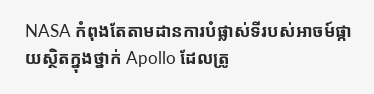NASA កំពុងតែតាមដានការបំផ្លាស់ទីរបស់អាចម៍ផ្កាយស្ថិតក្នុងថ្នាក់ Apollo ដែលត្រូ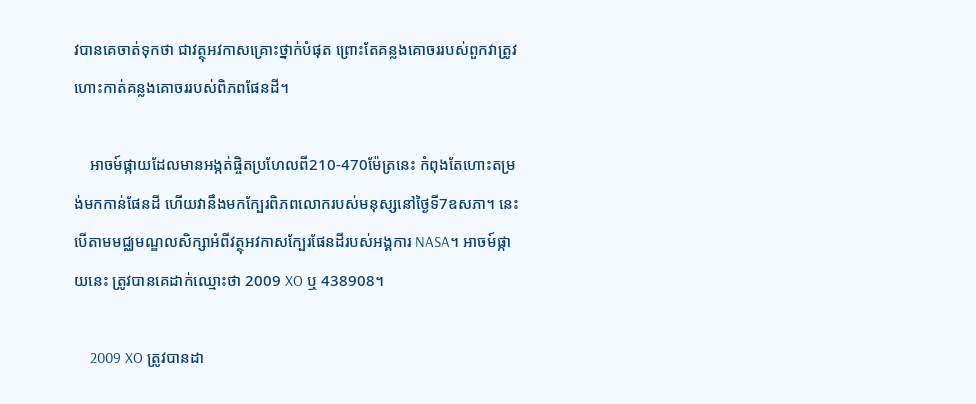វបានគេចាត់ទុកថា ជាវត្ថុអវកាសគ្រោះថ្នាក់បំផុត ព្រោះតែគន្លងគោចររបស់ពួកវាត្រូវហោះកាត់គន្លងគោចររបស់ពិភពផែនដី។

    អាចម៍ផ្កាយដែលមានអង្កត់ផ្ចិតប្រហែលពី210-470ម៉ែត្រនេះ កំពុងតែហោះតម្រង់មកកាន់ផែនដី ហើយវានឹងមកក្បែរពិភពលោករបស់មនុស្សនៅថ្ងៃទី7ឧសភា។ នេះបើតាមមជ្ឈមណ្ឌលសិក្សាអំពីវត្ថុអវកាសក្បែរផែនដីរបស់អង្គការ NASA។ អាចម៍ផ្កាយនេះ ត្រូវបានគេដាក់ឈ្មោះថា 2009 XO ឬ 438908។

    2009 XO ត្រូវបានដា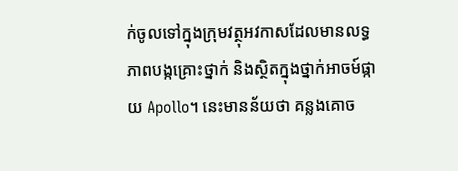ក់ចូលទៅក្នុងក្រុមវត្ថុអវកាសដែលមានលទ្ធភាពបង្កគ្រោះថ្នាក់ និងស្ថិតក្នុងថ្នាក់អាចម៍ផ្កាយ Apollo។ នេះមានន័យថា គន្លងគោច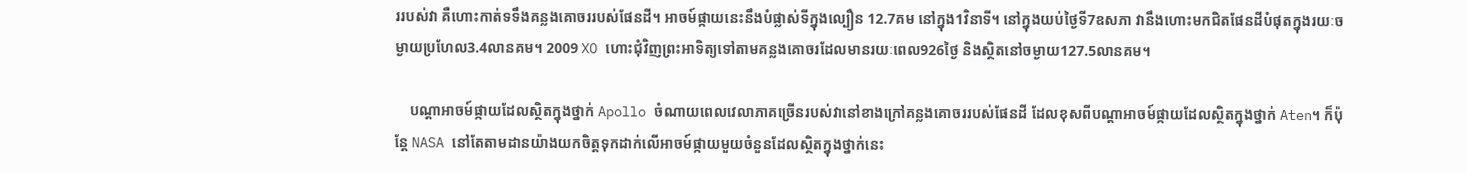ររបស់វា គឺហោះកាត់ទទឹងគន្លងគោចររបស់ផែនដី។ អាចម៍ផ្កាយនេះនឹងបំផ្លាស់ទីក្នុងល្បឿន 12.7គម នៅក្នុង1វិនាទី។ នៅក្នុងយប់ថ្ងៃទី7ឧសភា វានឹងហោះមកជិតផែនដីបំផុតក្នុងរយៈចម្ងាយប្រហែល3.4លានគម។ 2009 XO ហោះជុំវិញព្រះអាទិត្យទៅតាមគន្លងគោចរដែលមានរយៈពេល926ថ្ងៃ និងស្ថិតនៅចម្ងាយ127.5លានគម។

    បណ្ដាអាចម៍ផ្កាយដែលស្ថិតក្នុងថ្នាក់ Apollo ចំណាយពេលវេលាភាគច្រើនរបស់វានៅខាងក្រៅគន្លងគោចររបស់ផែនដី ដែលខុសពីបណ្ដាអាចម៍ផ្កាយដែលស្ថិតក្នុងថ្នាក់ Aten។ ក៏ប៉ុន្តែ NASA នៅតែតាមដានយ៉ាងយកចិត្តទុកដាក់លើអាចម៍ផ្កាយមួយចំនួនដែលស្ថិតក្នុងថ្នាក់នេះ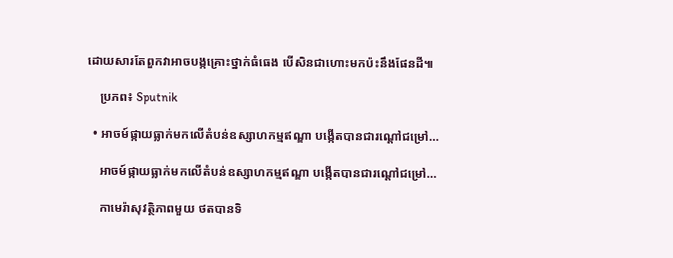ដោយសារតែពួកវាអាចបង្កគ្រោះថ្នាក់ធំធេង បើសិនជាហោះមកប៉ះនឹងផែនដី៕

    ប្រភព៖ Sputnik

  • អាចម៍ផ្កាយធ្លាក់មកលើតំបន់ឧស្សាហកម្មឥណ្ឌា បង្កើតបានជារណ្ដៅជម្រៅ…

    អាចម៍ផ្កាយធ្លាក់មកលើតំបន់ឧស្សាហកម្មឥណ្ឌា បង្កើតបានជារណ្ដៅជម្រៅ…

    កាមេរ៉ាសុវត្ថិភាពមួយ ថតបានទិ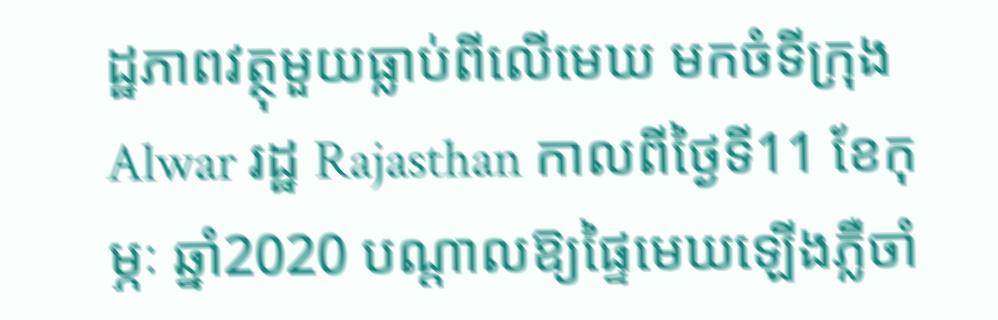ដ្ឋភាពវត្ថុមួយធ្លាប់ពីលើមេឃ មកចំទីក្រុង Alwar រដ្ឋ Rajasthan កាលពីថ្ងៃទី11 ខែកុម្ភៈ ឆ្នាំ2020 បណ្ដាលឱ្យផ្ទៃមេឃឡើងភ្លឺចាំ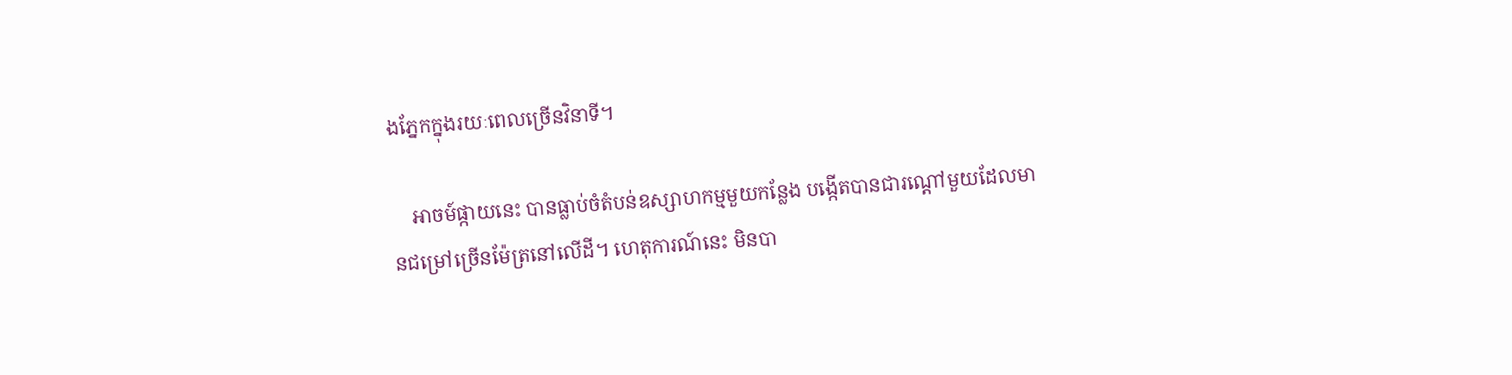ងភ្នែកក្នុងរយៈពេលច្រើនវិនាទី។

    អាចម៍ផ្កាយនេះ បានធ្លាប់ចំតំបន់ឧស្សាហកម្មមួយកន្លែង បង្កើតបានជារណ្ដៅមួយដែលមានជម្រៅច្រើនម៉ែត្រនៅលើដី។ ហេតុការណ៍នេះ មិនបា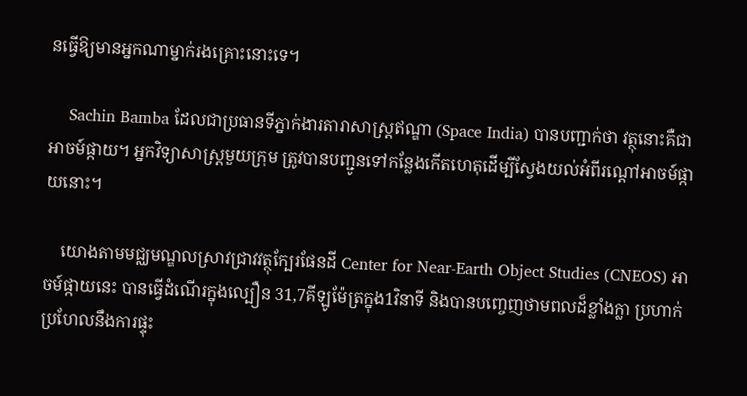នធ្វើឱ្យមានអ្នកណាម្នាក់រងគ្រោះនោះទេ។

    Sachin Bamba ដែលជាប្រធានទីភ្នាក់ងារតារាសាស្ត្រឥណ្ឌា (Space India) បានបញ្ជាក់ថា វត្ថុនោះគឺជាអាចម៍ផ្កាយ។ អ្នកវិទ្យាសាស្ត្រមួយក្រុម ត្រូវបានបញ្ជូនទៅកន្លែងកើតហេតុដើម្បីស្វែងយល់អំពីរណ្ដៅអាចម៍ផ្កាយនោះ។

    យោងតាមមជ្ឈមណ្ឌលស្រាវជ្រាវវត្ថុក្បែរផែនដី Center for Near-Earth Object Studies (CNEOS) អាចម៍ផ្កាយនេះ បានធ្វើដំណើរក្នុងល្បឿន 31,7គីឡូម៉ែត្រក្នុង1វិនាទី និងបានបញ្ចេញថាមពលដ៏ខ្លាំងក្លា ប្រហាក់ប្រហែលនឹងការផ្ទុះ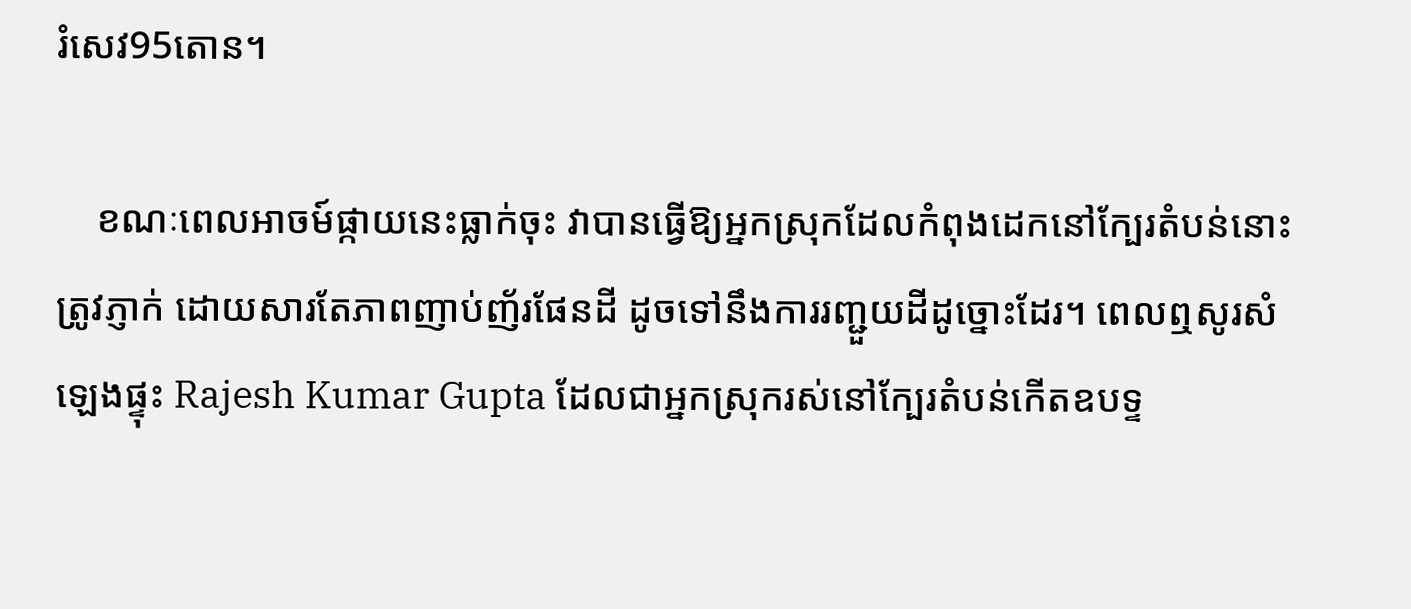រំសេវ95តោន។

    ខណៈពេលអាចម៍ផ្កាយនេះធ្លាក់ចុះ វាបានធ្វើឱ្យអ្នកស្រុកដែលកំពុងដេកនៅក្បែរតំបន់នោះត្រូវភ្ញាក់ ដោយសារតែភាពញាប់ញ័រផែនដី ដូចទៅនឹងការរញ្ជួយដីដូច្នោះដែរ។ ពេលឮសូរសំឡេងផ្ទុះ Rajesh Kumar Gupta ដែលជាអ្នកស្រុករស់នៅក្បែរតំបន់កើតឧបទ្ទ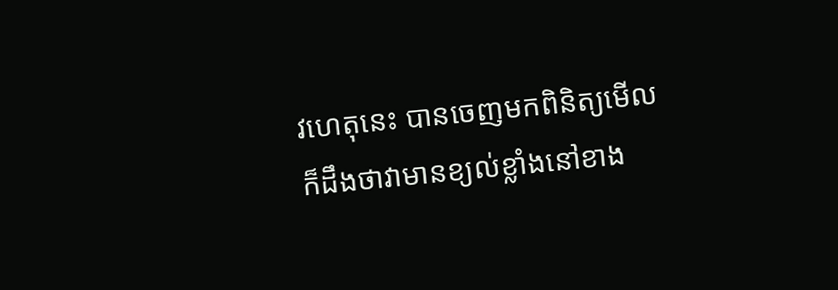វហេតុនេះ បានចេញមកពិនិត្យមើល ក៏ដឹងថាវាមានខ្យល់ខ្លាំងនៅខាង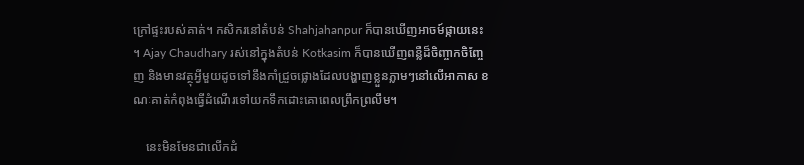ក្រៅផ្ទះរបស់គាត់។ កសិករនៅតំបន់ Shahjahanpur ក៏បានឃើញអាចម៍ផ្កាយនេះ។ Ajay Chaudhary រស់នៅក្នុងតំបន់ Kotkasim ក៏បានឃើញពន្លឺដ៏ចិញ្ចាកចិញ្ចែញ និងមានវត្ថុអ្វីមួយដូចទៅនឹងកាំជ្រួចផ្លោងដែលបង្ហាញខ្លួនភ្លាមៗនៅលើអាកាស ខណៈគាត់កំពុងធ្វើដំណើរទៅយកទឹកដោះគោពេលព្រឹកព្រលឹម។

    នេះមិនមែនជាលើកដំ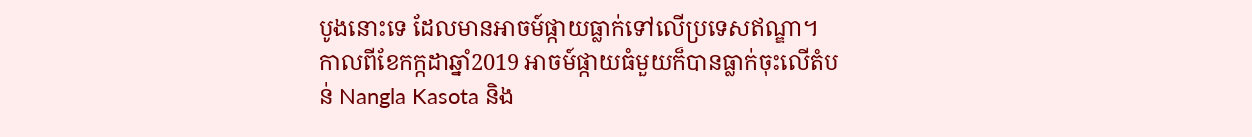បូងនោះទេ ដែលមានអាចម៍ផ្កាយធ្លាក់ទៅលើប្រទេសឥណ្ឌា។ កាលពីខែកក្កដាឆ្នាំ2019 អាចម៍ផ្កាយធំមួយក៏បានធ្លាក់ចុះលើតំបន់ Nangla Kasota និង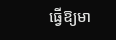ធ្វើឱ្យមា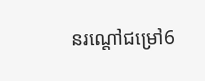នរណ្ដៅជម្រៅ6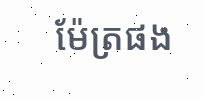ម៉ែត្រផង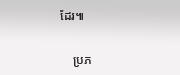ដែរ៕

    ប្រភ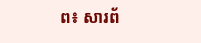ព៖ សារព័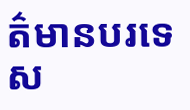ត៌មានបរទេស